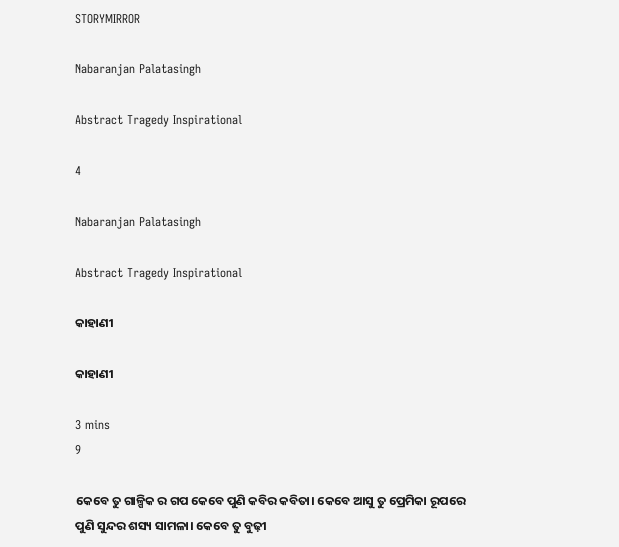STORYMIRROR

Nabaranjan Palatasingh

Abstract Tragedy Inspirational

4

Nabaranjan Palatasingh

Abstract Tragedy Inspirational

କାହାଣୀ

କାହାଣୀ

3 mins
9

କେବେ ତୁ ଗାଳ୍ପିକ ର ଗପ କେବେ ପୁଣି କବିର କବିତା। କେବେ ଆସୁ ତୁ ପ୍ରେମିକା ରୂପରେ ପୁଣି ସୁନ୍ଦର ଶସ୍ୟ ସାମଳା। କେବେ ତୁ ବୁଢ଼ୀ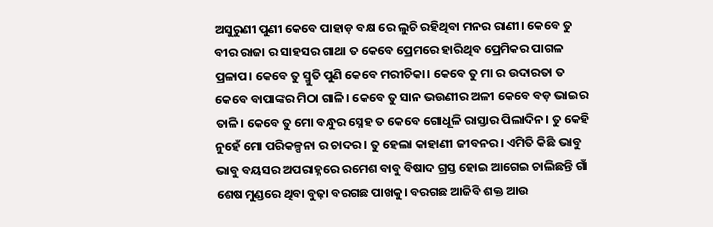ଅସୁରୁଣୀ ପୁଣୀ କେବେ ପାହାଡ଼ ବକ୍ଷ ରେ ଲୁଚି ରହିଥିବା ମନର ରାଣୀ। କେବେ ତୁ ବୀର ରାଜା ର ସାହସର ଗାଥା ତ କେବେ ପ୍ରେମରେ ହାରିଥିବ ପ୍ରେମିକର ପାଗଳ ପ୍ରଳାପ। କେବେ ତୁ ସ୍ମୁତି ପୁଣି କେବେ ମରୀଚିକା। କେବେ ତୁ ମା ର ଉଦାରତା ତ କେବେ ବାପାଙ୍କର ମିଠା ଗାଳି। କେବେ ତୁ ସାନ ଭଉଣୀର ଅଳୀ କେବେ ବଡ଼ ଭାଇର ତାଳି। କେବେ ତୁ ମୋ ବନ୍ଧୁର ସ୍ନେହ ତ କେବେ ଗୋଧୂଳି ରାସ୍ତାର ପିଲାଦିନ। ତୁ କେହି ନୁହେଁ ମୋ ପରିକଳ୍ପନା ର ଚାଦର । ତୁ ହେଲା କାହାଣୀ ଜୀବନର। ଏମିତି କିଛି ଭାବୁ ଭାବୁ ବୟସର ଅପରାହ୍ନରେ ରମେଶ ବାବୁ ବିଷାଦ ଗ୍ରସ୍ତ ହୋଇ ଆଗେଇ ଚାଲିଛନ୍ତି ଗାଁ ଶେଷ ମୁଣ୍ଡରେ ଥିବା ବୁଢ଼ା ବରଗଛ ପାଖକୁ। ବରଗଛ ଆଜିବି ଶକ୍ତ ଆଉ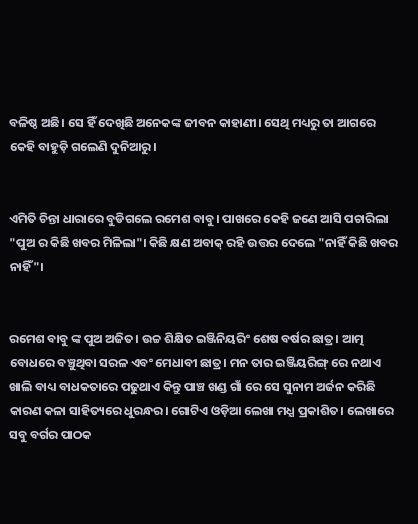ବଳିଷ୍ଠ ଅଛି। ସେ ହିଁ ଦେଖିଛି ଅନେକଙ୍କ ଜୀବନ କାହାଣୀ। ସେଥି ମଧ୍ୟରୁ ତା ଆଗରେ କେହି ବାହୁଡ଼ି ଗଲେଣି ଦୁନିଆରୁ।


ଏମିତି ଚିନ୍ତା ଧାରାରେ ବୁଡିଗଲେ ରମେଶ ବାବୁ। ପାଖରେ କେହି ଜଣେ ଆସି ପଚାରିଲା "ପୁଅ ର କିଛି ଖବର ମିଳିଲା"। କିଛି କ୍ଷଣ ଅବାକ୍ ରହି ଉତ୍ତର ଦେଲେ "ନାହିଁ କିଛି ଖବର ନାହିଁ"।


ରମେଶ ବାବୁ ଙ୍କ ପୁଅ ଅଜିତ। ଉଚ୍ଚ ଶିକ୍ଷିତ ଇଞ୍ଜିନିୟରିଂ ଶେଷ ବର୍ଷର ଛାତ୍ର। ଆତ୍ମ ବୋଧରେ ବଞ୍ଚୁଥିବା ସରଳ ଏବଂ ମେଧାବୀ ଛାତ୍ର। ମନ ତାର ଇଞ୍ଜିୟରିଙ୍ଗ୍ ରେ ନଥାଏ ଖାଲି ବାଧ୍ୟ ବାଧକତାରେ ପଢୁଥାଏ କିନ୍ତୁ ପାଞ୍ଚ ଖଣ୍ଡ ଗାଁ ରେ ସେ ସୁନାମ ଅର୍ଜନ କରିଛି କାରଣ କଳା ସାହିତ୍ୟରେ ଧୁରନ୍ଧର। ଗୋଟିଏ ଓଡ଼ିଆ ଲେଖା ମଧ୍ଯ ପ୍ରକାଶିତ। ଲେଖାରେ ସବୁ ବର୍ଗର ପାଠକ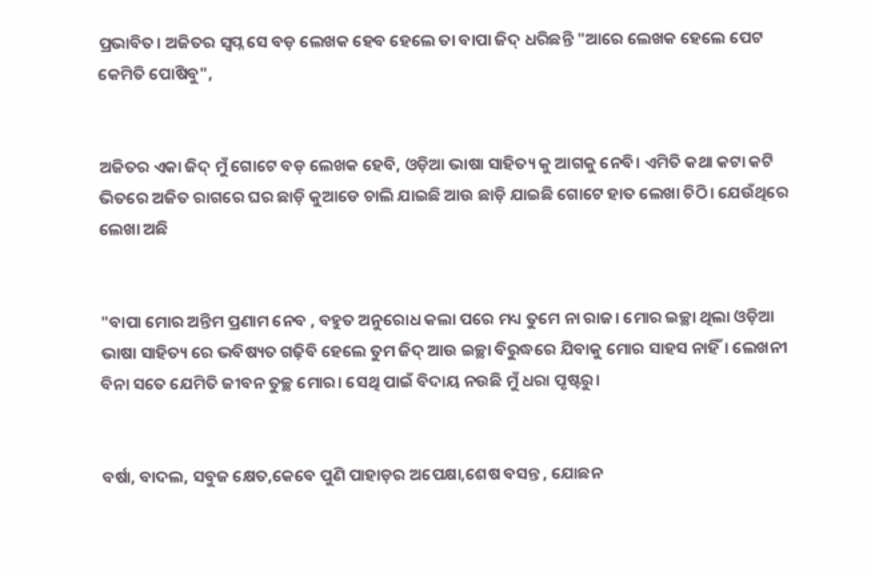ପ୍ରଭାବିତ। ଅଜିତର ସ୍ବପ୍ନ ସେ ବଡ଼ ଲେଖକ ହେବ ହେଲେ ତା ବାପା ଜିଦ୍ ଧରିଛନ୍ତି "ଆରେ ଲେଖକ ହେଲେ ପେଟ କେମିତି ପୋଷିବୁ",


ଅଜିତର ଏକା ଜିଦ୍ ମୁଁ ଗୋଟେ ବଡ଼ ଲେଖକ ହେବି, ଓଡ଼ିଆ ଭାଷା ସାହିତ୍ୟ କୁ ଆଗକୁ ନେବି। ଏମିତି କଥା କଟା କଟି ଭିତରେ ଅଜିତ ରାଗରେ ଘର ଛାଡ଼ି କୁଆଡେ ଚାଲି ଯାଇଛି ଆଉ ଛାଡ଼ି ଯାଇଛି ଗୋଟେ ହାତ ଲେଖା ଚିଠି। ଯେଉଁଥିରେ ଲେଖା ଅଛି


"ବାପା ମୋର ଅନ୍ତିମ ପ୍ରଣାମ ନେବ , ବହୁତ ଅନୁରୋଧ କଲା ପରେ ମଧ୍ୟ ତୁମେ ନା ରାଜ। ମୋର ଇଚ୍ଛା ଥିଲା ଓଡ଼ିଆ ଭାଷା ସାହିତ୍ୟ ରେ ଭବିଷ୍ୟତ ଗଢ଼ିବି ହେଲେ ତୁମ ଜିଦ୍ ଆଉ ଇଚ୍ଛା ବିରୁଦ୍ଧରେ ଯିବାକୁ ମୋର ସାହସ ନାହିଁ। ଲେଖନୀ ବିନା ସତେ ଯେମିତି ଜୀବନ ତୁଚ୍ଛ ମୋର। ସେଥି ପାଇଁ ବିଦାୟ ନଉଛି ମୁଁ ଧରା ପୃଷ୍ଟରୁ।


ବର୍ଷା, ବାଦଲ, ସବୁଜ କ୍ଷେତ,କେବେ ପୁଣି ପାହାଡ଼ର ଅପେକ୍ଷା,ଶେଷ ବସନ୍ତ , ଯୋଛନ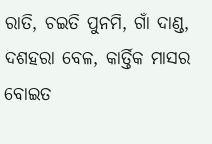ରାତି, ଚଇତି ପୁନମି, ଗାଁ ଦାଣ୍ଡ, ଦଶହରା ବେଳ, କାର୍ତ୍ତିକ ମାସର ବୋଇତ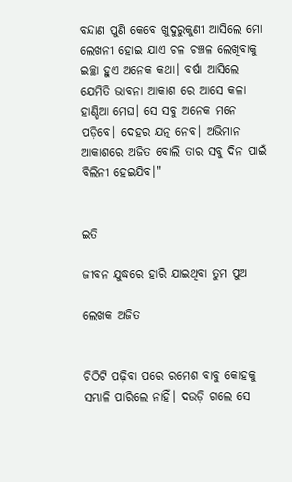ବନ୍ଦାଣ ପୁଣି କେବେ ଖୁଦୁରୁକୁଣୀ ଆସିଲେ ମୋ ଲେଖନୀ ହୋଇ ଯାଏ ଚଳ ଚଞ୍ଚଳ ଲେଖିବାକୁ ଇଚ୍ଛା ହୁଏ ଅନେକ କଥା। ବର୍ଷା ଆସିଲେ ଯେମିତି ଭାବନା ଆକାଶ ରେ ଆସେ କଳା ହାଣ୍ଡିଆ ମେଘ। ସେ ସବୁ ଅନେକ ମନେ ପଡ଼ିବେ। ଦେହର ଯତ୍ନ ନେବ। ଅଭିମାନ ଆକାଶରେ ଅଜିତ ବୋଲି ତାର ସବୁ ଦିନ ପାଇଁ ବିଲିନୀ ହେଇଯିବ।"


ଇତି

ଜୀବନ ଯୁଦ୍ଧରେ ହାରି ଯାଇଥିବା ତୁମ ପୁଅ

ଲେଖକ ଅଜିତ


ଚିଠିଟି ପଢ଼ିବା ପରେ ରମେଶ ବାବୁ କୋହକୁ ସମ୍ଭାଳି ପାରିଲେ ନାହିଁ। ଦଉଡ଼ି ଗଲେ ସେ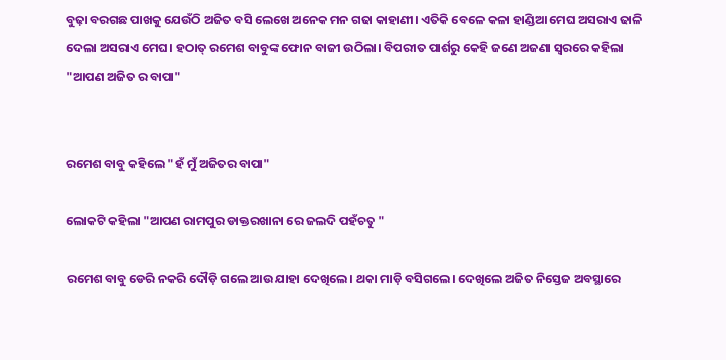ବୁଢ଼ା ବରଗଛ ପାଖକୁ ଯେଉଁଠି ଅଜିତ ବସି ଲେଖେ ଅନେକ ମନ ଗଢା କାହାଣୀ। ଏତିକି ବେଳେ କଳା ହାଣ୍ଡିଆ ମେଘ ଅସରାଏ ଢାଳି ଦେଲା ଅସରାଏ ମେଘ। ହଠାତ୍ ରମେଶ ବାବୁଙ୍କ ଫୋନ ବାଜୀ ଉଠିଲା। ବିପରୀତ ପାର୍ଶରୁ କେହି ଜଣେ ଅଜଣା ସ୍ଵରରେ କହିଲା "ଆପଣ ଅଜିତ ର ବାପା"


ରମେଶ ବାବୁ କହିଲେ "ହଁ ମୁଁ ଅଜିତର ବାପା"

ଲୋକଟି କହିଲା "ଆପଣ ରାମପୁର ଡାକ୍ତରଖାନା ରେ ଜଲଦି ପହଁଚତୁ "

ରମେଶ ବାବୁ ଡେରି ନକରି ଦୌଡ଼ି ଗଲେ ଆଉ ଯାହା ଦେଖିଲେ। ଥକା ମାଡ଼ି ବସିଗଲେ। ଦେଖିଲେ ଅଜିତ ନିସ୍ତେଜ ଅବସ୍ଥାରେ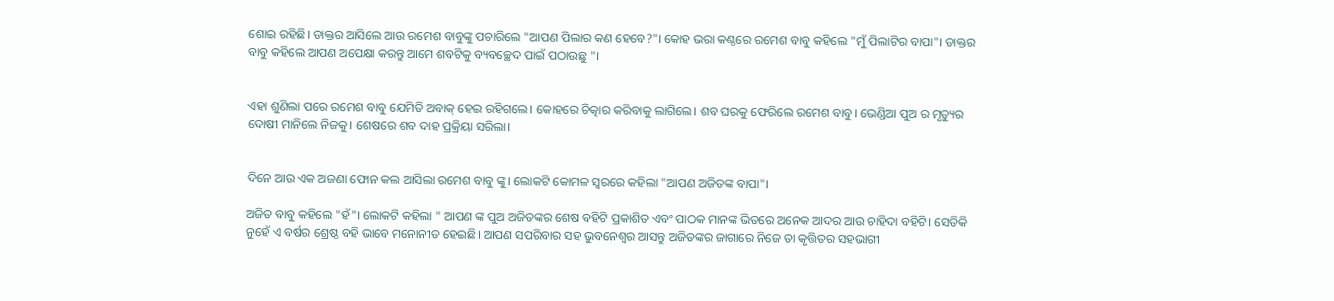ଶୋଇ ରହିଛି। ଡାକ୍ତର ଆସିଲେ ଆଉ ରମେଶ ବାବୁଙ୍କୁ ପଚାରିଲେ "ଆପଣ ପିଲାର କଣ ହେବେ?"। କୋହ ଭରା କଣ୍ଠରେ ରମେଶ ବାବୁ କହିଲେ "ମୁଁ ପିଲାଟିର ବାପା"। ଡାକ୍ତର ବାବୁ କହିଲେ ଆପଣ ଅପେକ୍ଷା କରନ୍ତୁ ଆମେ ଶବଟିକୁ ବ୍ୟବଚ୍ଛେଦ ପାଇଁ ପଠାଉଛୁ "।


ଏହା ଶୁଣିଲା ପରେ ରମେଶ ବାବୁ ଯେମିତି ଅବାକ୍ ହେଇ ରହିଗଲେ। କୋହରେ ଚିତ୍କାର କରିବାକୁ ଲାଗିଲେ। ଶବ ଘରକୁ ଫେରିଲେ ରମେଶ ବାବୁ। ଭେଣ୍ଡିଆ ପୁଅ ର ମୃତ୍ୟୁର ଦୋଷୀ ମାନିଲେ ନିଜକୁ। ଶେଷରେ ଶବ ଦାହ ପ୍ରକ୍ରିୟା ସରିଲା।


ଦିନେ ଆଉ ଏକ ଅଜଣା ଫୋନ କଲ ଆସିଲା ରମେଶ ବାବୁ ଙ୍କୁ। ଲୋକଟି କୋମଳ ସ୍ଵରରେ କହିଲା "ଆପଣ ଅଜିତଙ୍କ ବାପା"।

ଅଜିତ ବାବୁ କହିଲେ "ହଁ"। ଲୋକଟି କହିଲା " ଆପଣ ଙ୍କ ପୁଅ ଅଜିତଙ୍କର ଶେଷ ବହିଟି ପ୍ରକାଶିତ ଏବଂ ପାଠକ ମାନଙ୍କ ଭିତରେ ଅନେକ ଆଦର ଆଉ ଚାହିଦା ବହିଟି। ସେତିକି ନୁହେଁ ଏ ବର୍ଷର ଶ୍ରେଷ୍ଠ ବହି ଭାବେ ମନୋନୀତ ହେଇଛି। ଆପଣ ସପରିବାର ସହ ଭୁବନେଶ୍ୱର ଆସନ୍ତୁ ଅଜିତଙ୍କର ଜାଗାରେ ନିଜେ ତା କୃତ୍ତିତର ସହଭାଗୀ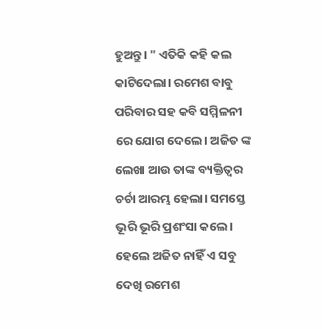ହୁଅନ୍ତୁ। " ଏତିକି କହି କଲ କାଟିଦେଲା। ରମେଶ ବାବୁ ପରିବାର ସହ କବି ସମ୍ମିଳନୀ ରେ ଯୋଗ ଦେଲେ। ଅଜିତ ଙ୍କ ଲେଖା ଆଉ ତାଙ୍କ ବ୍ୟକ୍ତିତ୍ଵର ଚର୍ଚା ଆରମ୍ଭ ହେଲା। ସମସ୍ତେ ଭୂରି ଭୂରି ପ୍ରଶଂସା କଲେ। ହେଲେ ଅଜିତ ନାହିଁ ଏ ସବୁ ଦେଖି ରମେଶ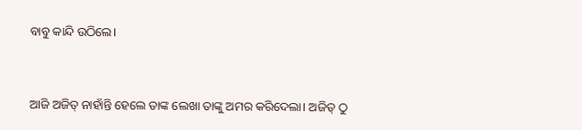ବାବୁ କାନ୍ଦି ଉଠିଲେ।


ଆଜି ଅଜିତ୍ ନାହାଁନ୍ତି ହେଲେ ତାଙ୍କ ଲେଖା ତାଙ୍କୁ ଅମର କରିଦେଲା। ଅଜିତ୍ ଠୁ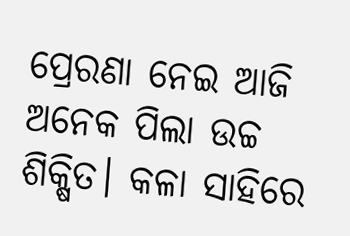ପ୍ରେରଣା ନେଇ ଆଜି ଅନେକ ପିଲା ଉଚ୍ଚ ଶିକ୍ଷିତ। କଳା ସାହିରେ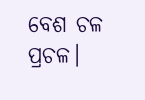ବେଶ ଚଳ ପ୍ରଚଳ।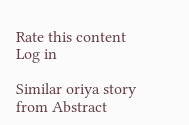Rate this content
Log in

Similar oriya story from Abstract